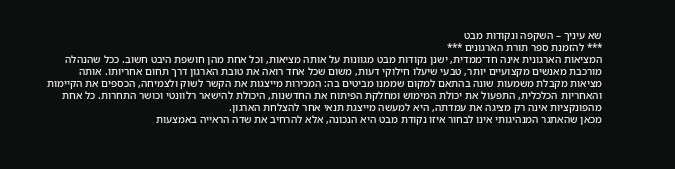שא עיניך – השקפה ונקודות מבט
*** להזמנת ספר תורת הארגונים ***
המציאות הארגונית אינה חד־ממדית, ישנן נקודות מבט מגוונות על אותה מציאות, וכל אחת מהן חושפת היבט חשוב. ככל שהנהלה מורכבת מאנשים מקצועיים יותר, טבעי שיעלו חילוקי דעות, משום שכל אחד רואה את טובת הארגון דרך תחום אחריותו. אותה
מציאות מקבלת משמעות שונה בהתאם למקום שממנו מביטים בה: המכירות מייצגות את הקשר לשוק ולצמיחה, הכספים את הקיימות והאחריות הכלכלית, התפעול את יכולת המימוש ומחלקת הפיתוח את החדשנות, היכולת להישאר רלוונטי וכושר התחרות. כל אחת מהפונקציות אינה רק מציגה את עמדתה, היא למעשה מייצגת תנאי אחר להצלחת הארגון.
מכאן שהאתגר המנהיגותי אינו לבחור איזו נקודת מבט היא הנכונה, אלא להרחיב את שדה הראייה באמצעות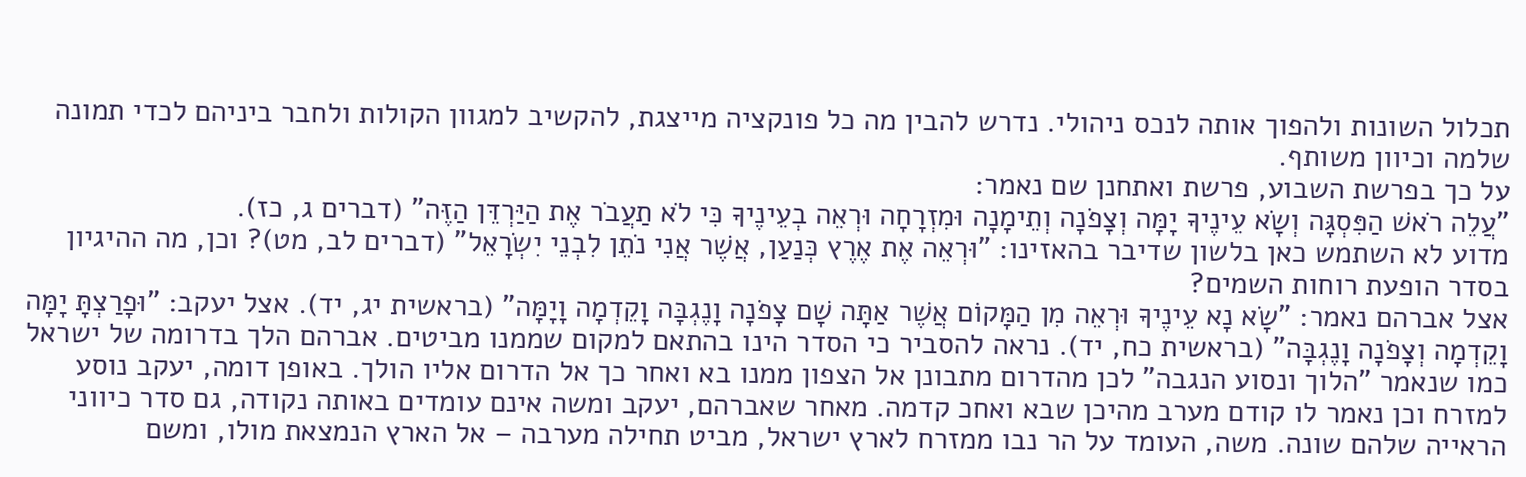תכלול השונות ולהפוך אותה לנכס ניהולי. נדרש להבין מה כל פונקציה מייצגת, להקשיב למגוון הקולות ולחבר ביניהם לכדי תמונה שלמה וכיוון משותף.
על כך בפרשת השבוע, פרשת ואתחנן שם נאמר:
"עֲלֵה רֹאשׁ הַפִּסְגָּה וְשָׂא עֵינֶיךָ יָמָּה וְצָפֹנָה וְתֵימָנָה וּמִזְרָחָה וּרְאֵה בְעֵינֶיךָ כִּי לֹא תַעֲבֹר אֶת הַיַּרְדֵּן הַזֶּה" (דברים ג, כז).
מדוע לא השתמש כאן בלשון שדיבר בהאזינו: "וּרְאֵה אֶת אֶרֶץ כְּנַעַן, אֲשֶׁר אֲנִי נֹתֵן לִבְנֵי יִשְׂרָאֵל" (דברים לב, מט)? וכן, מה ההיגיון בסדר הופעת רוחות השמים?
אצל אברהם נאמר: "שָׂא נָא עֵינֶיךָ וּרְאֵה מִן הַמָּקוֹם אֲשֶׁר אַתָּה שָׁם צָפֹנָה וָנֶגְבָּה וָקֵדְמָה וָיָמָּה" (בראשית יג, יד). אצל יעקב: "וּפָרַצְתָּ יָמָּה וָקֵדְמָה וְצָפֹנָה וָנֶגְבָּה" (בראשית כח, יד). נראה להסביר כי הסדר הינו בהתאם למקום שממנו מביטים. אברהם הלך בדרומה של ישראל כמו שנאמר "הלוך ונסוע הנגבה" לכן מהדרום מתבונן אל הצפון ממנו בא ואחר כך אל הדרום אליו הולך. באופן דומה, יעקב נוסע למזרח וכן נאמר לו קודם מערב מהיכן שבא ואחכ קדמה. מאחר שאברהם, יעקב ומשה אינם עומדים באותה נקודה, גם סדר כיווני הראייה שלהם שונה. משה, העומד על הר נבו ממזרח לארץ ישראל, מביט תחילה מערבה – אל הארץ הנמצאת מולו, ומשם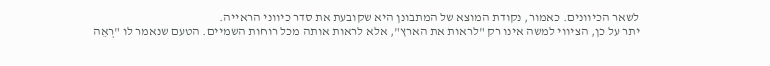לשאר הכיוונים. כאמור, נקודת המוצא של המתבונן היא שקובעת את סדר כיווני הראייה.
יתר על כן, הציווי למשה אינו רק "לראות את הארץ", אלא לראות אותה מכל רוחות השמיים. הטעם שנאמר לו "רְאֵה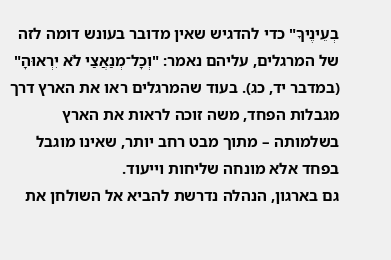בְעֵינֶיךָ" כדי להדגיש שאין מדובר בעונש דומה לזה של המרגלים, עליהם נאמר: "וְכָל־מְנַאֲצַי לֹא יִרְאוּהָ" (במדבר יד, כג). בעוד שהמרגלים ראו את הארץ דרך מגבלות הפחד, משה זוכה לראות את הארץ בשלמותה – מתוך מבט רחב יותר, שאינו מוגבל בפחד אלא מונחה שליחות וייעוד.
גם בארגון, הנהלה נדרשת להביא אל השולחן את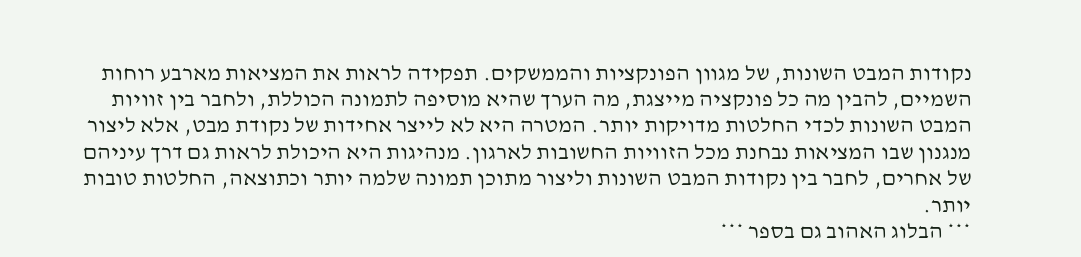נקודות המבט השונות, של מגוון הפונקציות והממשקים. תפקידה לראות את המציאות מארבע רוחות השמיים, להבין מה כל פונקציה מייצגת, מה הערך שהיא מוסיפה לתמונה הכוללת, ולחבר בין זוויות המבט השונות לכדי החלטות מדויקות יותר. המטרה היא לא לייצר אחידות של נקודת מבט, אלא ליצור מנגנון שבו המציאות נבחנת מכל הזוויות החשובות לארגון. מנהיגות היא היכולת לראות גם דרך עיניהם של אחרים, לחבר בין נקודות המבט השונות וליצור מתוכן תמונה שלמה יותר וכתוצאה, החלטות טובות יותר.
*** הבלוג האהוב גם בספר ***